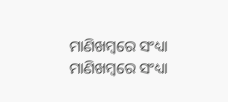ମାଣିଖମ୍ବରେ ସଂଧ୍ୟା
ମାଣିଖମ୍ବରେ ସଂଧ୍ୟା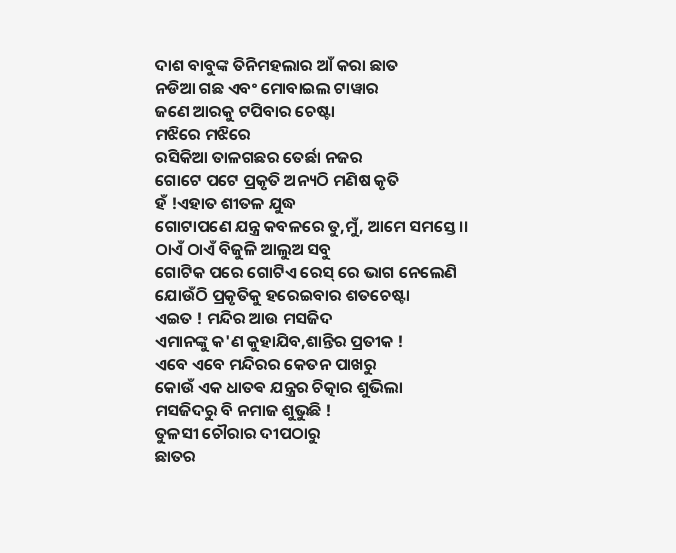ଦାଶ ବାବୁଙ୍କ ତିନିମହଲାର ଆଁ କରା ଛାତ
ନଡିଆ ଗଛ ଏବଂ ମୋବାଇଲ ଟାୱାର
ଜଣେ ଆରକୁ ଟପିବାର ଚେଷ୍ଟା
ମଝିରେ ମଝିରେ
ରସିକିଆ ତାଳଗଛର ତେର୍ଛା ନଜର
ଗୋଟେ ପଟେ ପ୍ରକୃତି ଅନ୍ୟଠି ମଣିଷ କୃତି
ହଁ !ଏହାତ ଶୀତଳ ଯୁଦ୍ଧ
ଗୋଟାପଣେ ଯନ୍ତ୍ର କବଳରେ ତୁ,ମୁଁ, ଆମେ ସମସ୍ତେ ।।
ଠାଏଁ ଠାଏଁ ବିଜୁଳି ଆଲୁଅ ସବୁ
ଗୋଟିକ ପରେ ଗୋଟିଏ ରେସ୍ ରେ ଭାଗ ନେଲେଣି
ଯୋଉଁଠି ପ୍ରକୃତିକୁ ହରେଇବାର ଶତଚେଷ୍ଟା
ଏଇତ ! ମନ୍ଦିର ଆଉ ମସଜିଦ
ଏମାନଙ୍କୁ କ'ଣ କୁହାଯିବ,ଶାନ୍ତିର ପ୍ରତୀକ !
ଏବେ ଏବେ ମନ୍ଦିରର କେତନ ପାଖରୁ
କୋଉଁ ଏକ ଧାତଵ ଯନ୍ତ୍ରର ଚିତ୍କାର ଶୁଭିଲା
ମସଜିଦରୁ ବି ନମାଜ ଶୁଭୁଛି !
ତୁଳସୀ ଚୌରାର ଦୀପଠାରୁ
ଛାତର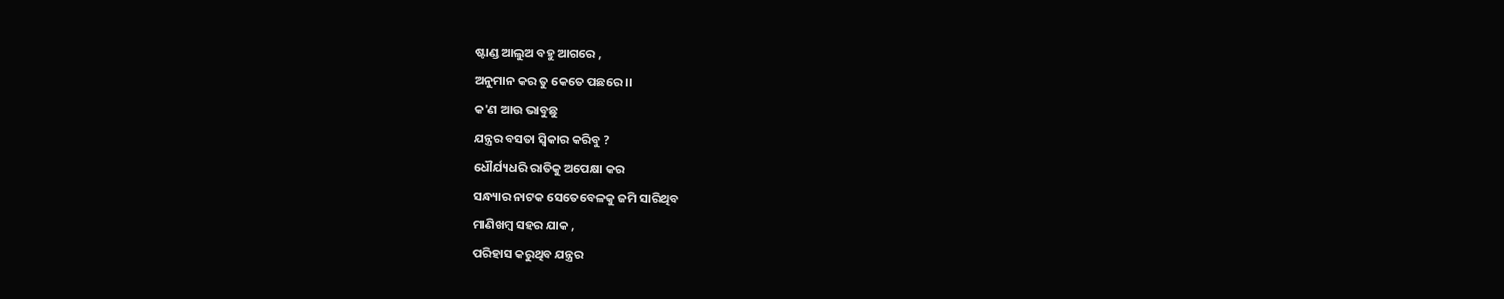ଷ୍ଟାଣ୍ଡ ଆଲୁଅ ବହୁ ଆଗରେ ,
ଅନୁମାନ କର ତୁ କେତେ ପଛରେ ।।
କ'ଣ ଆଉ ଭାବୁଛୁ
ଯନ୍ତ୍ରର ବସତା ସ୍ୱିକାର କରିବୁ ?
ଧୌର୍ଯ୍ୟଧରି ରାତିକୁ ଅପେକ୍ଷା କର
ସନ୍ଧ୍ୟାର ନାଟକ ସେତେବେଳକୁ ଜମି ସାରିଥିବ
ମାଣିଖମ୍ବ ସହର ଯାକ ,
ପରିହାସ କରୁଥିବ ଯନ୍ତ୍ରର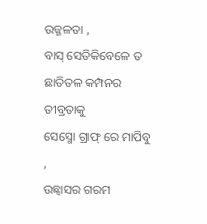ଉଜ୍ଜଳତା ,
ବାସ୍ ସେତିକିବେଳେ ତ ଛାତିତଳ କମ୍ପନର ତୀବ୍ରତାକୁ
ସେସ୍ମୋ ଗ୍ରାଫ୍ ରେ ମାପିବୁ ,
ଉଛ୍ୱାସର ଗରମ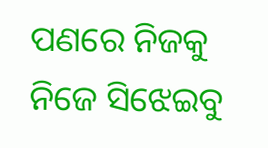ପଣରେ ନିଜକୁ ନିଜେ ସିଝେଇବୁ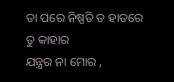ତା ପରେ ନିଷ୍ପତି ତ ହାତରେ
ତୁ କାହାର
ଯନ୍ତ୍ରର ନା ମୋର ,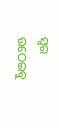ସ୍ୱର ଉଠେଇବୁ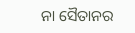ନା ସୈତାନର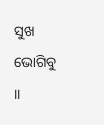ସୁଖ ଭୋଗିବୁ ।।